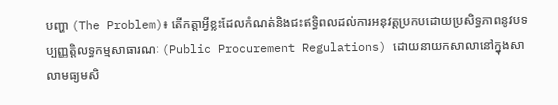បញ្ហា (The Problem)៖ តើកត្តាអ្វីខ្លះដែលកំណត់និងជះឥទ្ធិពលដល់ការអនុវត្តប្រកបដោយប្រសិទ្ធភាពនូវបទប្បញ្ញត្តិលទ្ធកម្មសាធារណៈ (Public Procurement Regulations) ដោយនាយកសាលានៅក្នុងសាលាមធ្យមសិ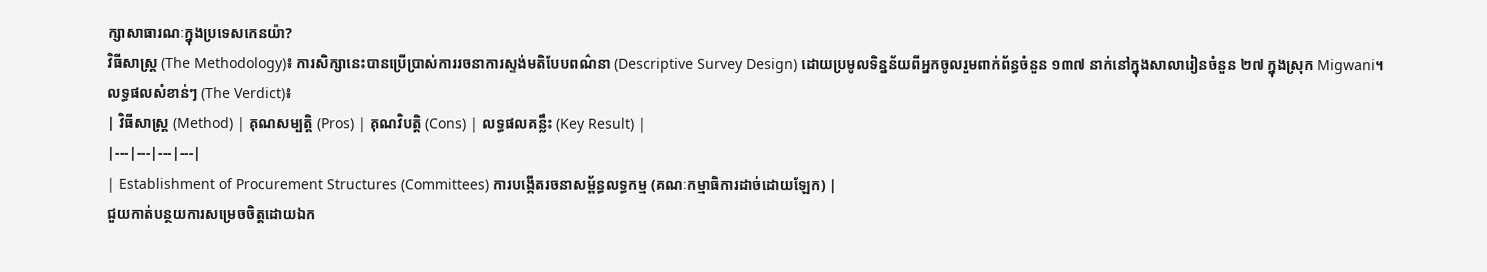ក្សាសាធារណៈក្នុងប្រទេសកេនយ៉ា?
វិធីសាស្ត្រ (The Methodology)៖ ការសិក្សានេះបានប្រើប្រាស់ការរចនាការស្ទង់មតិបែបពណ៌នា (Descriptive Survey Design) ដោយប្រមូលទិន្នន័យពីអ្នកចូលរួមពាក់ព័ន្ធចំនួន ១៣៧ នាក់នៅក្នុងសាលារៀនចំនួន ២៧ ក្នុងស្រុក Migwani។
លទ្ធផលសំខាន់ៗ (The Verdict)៖
| វិធីសាស្ត្រ (Method) | គុណសម្បត្តិ (Pros) | គុណវិបត្តិ (Cons) | លទ្ធផលគន្លឹះ (Key Result) |
|---|---|---|---|
| Establishment of Procurement Structures (Committees) ការបង្កើតរចនាសម្ព័ន្ធលទ្ធកម្ម (គណៈកម្មាធិការដាច់ដោយឡែក) |
ជួយកាត់បន្ថយការសម្រេចចិត្តដោយឯក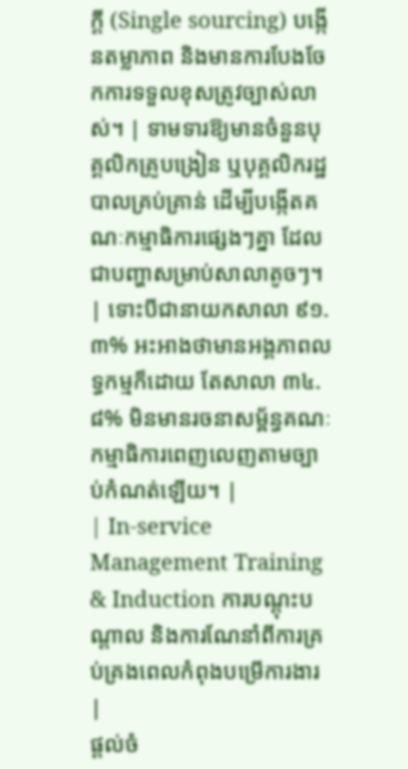ក្ដី (Single sourcing) បង្កើនតម្លាភាព និងមានការបែងចែកការទទួលខុសត្រូវច្បាស់លាស់។ | ទាមទារឱ្យមានចំនួនបុគ្គលិកគ្រូបង្រៀន ឬបុគ្គលិករដ្ឋបាលគ្រប់គ្រាន់ ដើម្បីបង្កើតគណៈកម្មាធិការផ្សេងៗគ្នា ដែលជាបញ្ហាសម្រាប់សាលាតូចៗ។ | ទោះបីជានាយកសាលា ៩១.៣% អះអាងថាមានអង្គភាពលទ្ធកម្មក៏ដោយ តែសាលា ៣៤.៨% មិនមានរចនាសម្ព័ន្ធគណៈកម្មាធិការពេញលេញតាមច្បាប់កំណត់ឡើយ។ |
| In-service Management Training & Induction ការបណ្តុះបណ្តាល និងការណែនាំពីការគ្រប់គ្រងពេលកំពុងបម្រើការងារ |
ផ្តល់ចំ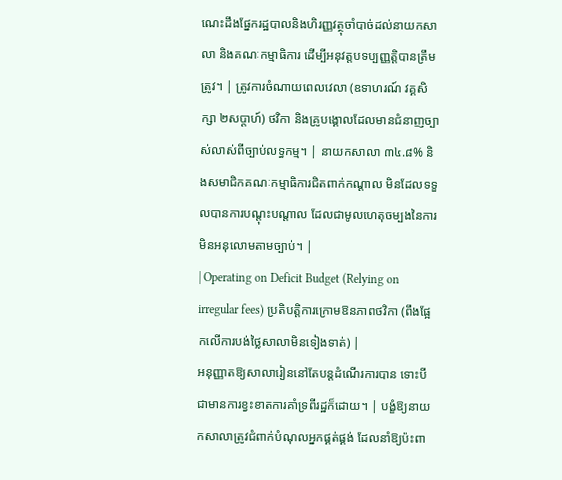ណេះដឹងផ្នែករដ្ឋបាលនិងហិរញ្ញវត្ថុចាំបាច់ដល់នាយកសាលា និងគណៈកម្មាធិការ ដើម្បីអនុវត្តបទប្បញ្ញត្តិបានត្រឹមត្រូវ។ | ត្រូវការចំណាយពេលវេលា (ឧទាហរណ៍ វគ្គសិក្សា ២សប្តាហ៍) ថវិកា និងគ្រូបង្គោលដែលមានជំនាញច្បាស់លាស់ពីច្បាប់លទ្ធកម្ម។ | នាយកសាលា ៣៤.៨% និងសមាជិកគណៈកម្មាធិការជិតពាក់កណ្តាល មិនដែលទទួលបានការបណ្តុះបណ្តាល ដែលជាមូលហេតុចម្បងនៃការមិនអនុលោមតាមច្បាប់។ |
| Operating on Deficit Budget (Relying on irregular fees) ប្រតិបត្តិការក្រោមឱនភាពថវិកា (ពឹងផ្អែកលើការបង់ថ្លៃសាលាមិនទៀងទាត់) |
អនុញ្ញាតឱ្យសាលារៀននៅតែបន្តដំណើរការបាន ទោះបីជាមានការខ្វះខាតការគាំទ្រពីរដ្ឋក៏ដោយ។ | បង្ខំឱ្យនាយកសាលាត្រូវជំពាក់បំណុលអ្នកផ្គត់ផ្គង់ ដែលនាំឱ្យប៉ះពា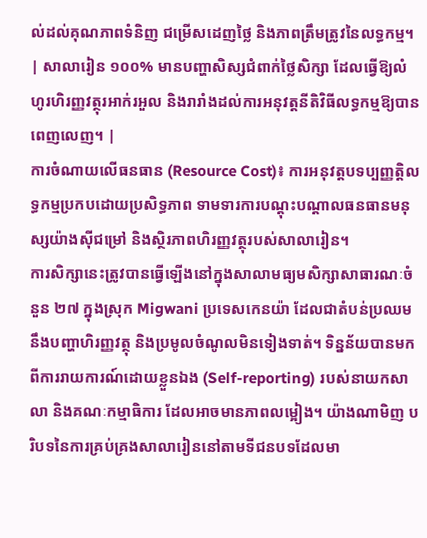ល់ដល់គុណភាពទំនិញ ជម្រើសដេញថ្លៃ និងភាពត្រឹមត្រូវនៃលទ្ធកម្ម។ | សាលារៀន ១០០% មានបញ្ហាសិស្សជំពាក់ថ្លៃសិក្សា ដែលធ្វើឱ្យលំហូរហិរញ្ញវត្ថុរអាក់រអួល និងរារាំងដល់ការអនុវត្តនីតិវិធីលទ្ធកម្មឱ្យបានពេញលេញ។ |
ការចំណាយលើធនធាន (Resource Cost)៖ ការអនុវត្តបទប្បញ្ញត្តិលទ្ធកម្មប្រកបដោយប្រសិទ្ធភាព ទាមទារការបណ្តុះបណ្តាលធនធានមនុស្សយ៉ាងស៊ីជម្រៅ និងស្ថិរភាពហិរញ្ញវត្ថុរបស់សាលារៀន។
ការសិក្សានេះត្រូវបានធ្វើឡើងនៅក្នុងសាលាមធ្យមសិក្សាសាធារណៈចំនួន ២៧ ក្នុងស្រុក Migwani ប្រទេសកេនយ៉ា ដែលជាតំបន់ប្រឈមនឹងបញ្ហាហិរញ្ញវត្ថុ និងប្រមូលចំណូលមិនទៀងទាត់។ ទិន្នន័យបានមកពីការរាយការណ៍ដោយខ្លួនឯង (Self-reporting) របស់នាយកសាលា និងគណៈកម្មាធិការ ដែលអាចមានភាពលម្អៀង។ យ៉ាងណាមិញ បរិបទនៃការគ្រប់គ្រងសាលារៀននៅតាមទីជនបទដែលមា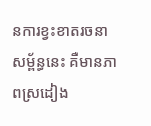នការខ្វះខាតរចនាសម្ព័ន្ធនេះ គឺមានភាពស្រដៀង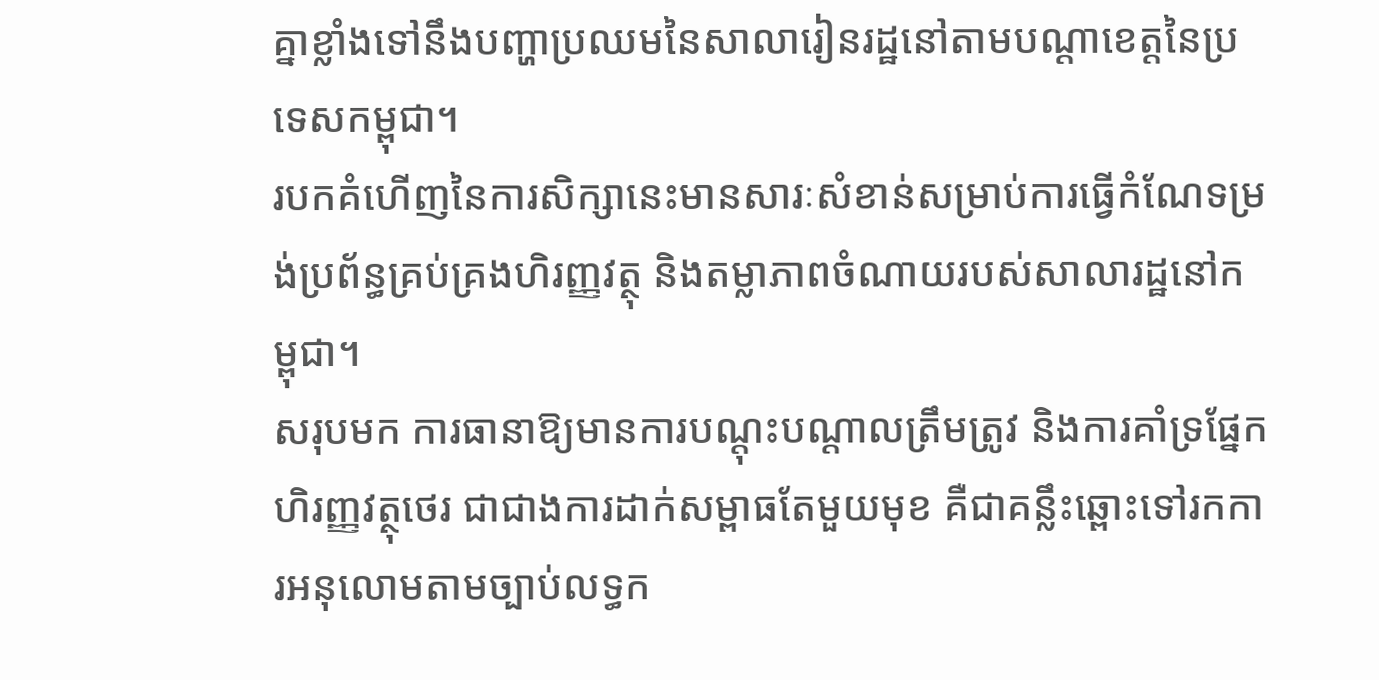គ្នាខ្លាំងទៅនឹងបញ្ហាប្រឈមនៃសាលារៀនរដ្ឋនៅតាមបណ្តាខេត្តនៃប្រទេសកម្ពុជា។
របកគំហើញនៃការសិក្សានេះមានសារៈសំខាន់សម្រាប់ការធ្វើកំណែទម្រង់ប្រព័ន្ធគ្រប់គ្រងហិរញ្ញវត្ថុ និងតម្លាភាពចំណាយរបស់សាលារដ្ឋនៅកម្ពុជា។
សរុបមក ការធានាឱ្យមានការបណ្តុះបណ្តាលត្រឹមត្រូវ និងការគាំទ្រផ្នែកហិរញ្ញវត្ថុថេរ ជាជាងការដាក់សម្ពាធតែមួយមុខ គឺជាគន្លឹះឆ្ពោះទៅរកការអនុលោមតាមច្បាប់លទ្ធក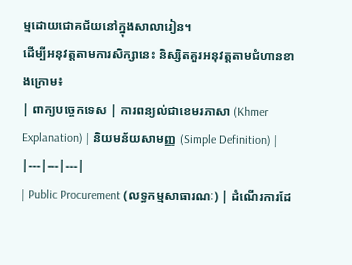ម្មដោយជោគជ័យនៅក្នុងសាលារៀន។
ដើម្បីអនុវត្តតាមការសិក្សានេះ និស្សិតគួរអនុវត្តតាមជំហានខាងក្រោម៖
| ពាក្យបច្ចេកទេស | ការពន្យល់ជាខេមរភាសា (Khmer Explanation) | និយមន័យសាមញ្ញ (Simple Definition) |
|---|---|---|
| Public Procurement (លទ្ធកម្មសាធារណៈ) | ដំណើរការដែ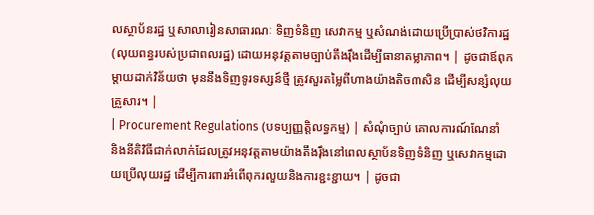លស្ថាប័នរដ្ឋ ឬសាលារៀនសាធារណៈ ទិញទំនិញ សេវាកម្ម ឬសំណង់ដោយប្រើប្រាស់ថវិការដ្ឋ (លុយពន្ធរបស់ប្រជាពលរដ្ឋ) ដោយអនុវត្តតាមច្បាប់តឹងរ៉ឹងដើម្បីធានាតម្លាភាព។ | ដូចជាឪពុកម្តាយដាក់វិន័យថា មុននឹងទិញទូរទស្សន៍ថ្មី ត្រូវសួរតម្លៃពីហាងយ៉ាងតិច៣សិន ដើម្បីសន្សំលុយគ្រួសារ។ |
| Procurement Regulations (បទប្បញ្ញត្តិលទ្ធកម្ម) | សំណុំច្បាប់ គោលការណ៍ណែនាំ និងនីតិវិធីជាក់លាក់ដែលត្រូវអនុវត្តតាមយ៉ាងតឹងរ៉ឹងនៅពេលស្ថាប័នទិញទំនិញ ឬសេវាកម្មដោយប្រើលុយរដ្ឋ ដើម្បីការពារអំពើពុករលួយនិងការខ្ជះខ្ជាយ។ | ដូចជា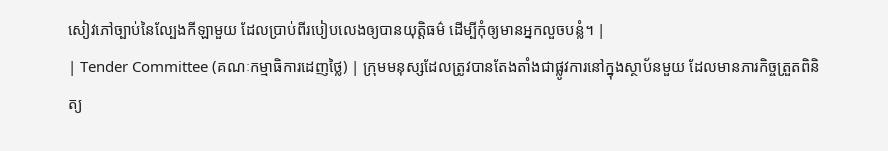សៀវភៅច្បាប់នៃល្បែងកីឡាមួយ ដែលប្រាប់ពីរបៀបលេងឲ្យបានយុត្តិធម៌ ដើម្បីកុំឲ្យមានអ្នកលួចបន្លំ។ |
| Tender Committee (គណៈកម្មាធិការដេញថ្លៃ) | ក្រុមមនុស្សដែលត្រូវបានតែងតាំងជាផ្លូវការនៅក្នុងស្ថាប័នមួយ ដែលមានភារកិច្ចត្រួតពិនិត្យ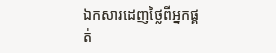ឯកសារដេញថ្លៃពីអ្នកផ្គត់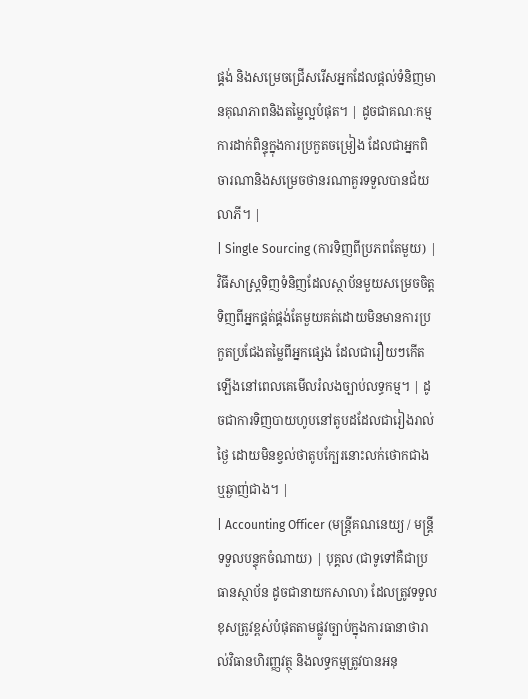ផ្គង់ និងសម្រេចជ្រើសរើសអ្នកដែលផ្តល់ទំនិញមានគុណភាពនិងតម្លៃល្អបំផុត។ | ដូចជាគណៈកម្មការដាក់ពិន្ទុក្នុងការប្រកួតចម្រៀង ដែលជាអ្នកពិចារណានិងសម្រេចថានរណាគួរទទួលបានជ័យលាភី។ |
| Single Sourcing (ការទិញពីប្រភពតែមួយ) | វិធីសាស្ត្រទិញទំនិញដែលស្ថាប័នមួយសម្រេចចិត្តទិញពីអ្នកផ្គត់ផ្គង់តែមួយគត់ដោយមិនមានការប្រកួតប្រជែងតម្លៃពីអ្នកផ្សេង ដែលជារឿយៗកើតឡើងនៅពេលគេមើលរំលងច្បាប់លទ្ធកម្ម។ | ដូចជាការទិញបាយហូបនៅតូបដដែលជារៀងរាល់ថ្ងៃ ដោយមិនខ្វល់ថាតូបក្បែរនោះលក់ថោកជាង ឬឆ្ងាញ់ជាង។ |
| Accounting Officer (មន្ត្រីគណនេយ្យ / មន្ត្រីទទួលបន្ទុកចំណាយ) | បុគ្គល (ជាទូទៅគឺជាប្រធានស្ថាប័ន ដូចជានាយកសាលា) ដែលត្រូវទទួលខុសត្រូវខ្ពស់បំផុតតាមផ្លូវច្បាប់ក្នុងការធានាថារាល់វិធានហិរញ្ញវត្ថុ និងលទ្ធកម្មត្រូវបានអនុ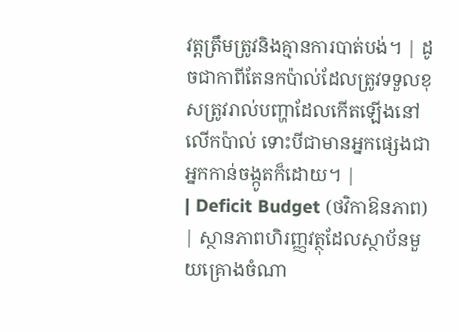វត្តត្រឹមត្រូវនិងគ្មានការបាត់បង់។ | ដូចជាកាពីតែនកប៉ាល់ដែលត្រូវទទួលខុសត្រូវរាល់បញ្ហាដែលកើតឡើងនៅលើកប៉ាល់ ទោះបីជាមានអ្នកផ្សេងជាអ្នកកាន់ចង្កូតក៏ដោយ។ |
| Deficit Budget (ថវិកាឱនភាព) | ស្ថានភាពហិរញ្ញវត្ថុដែលស្ថាប័នមួយគ្រោងចំណា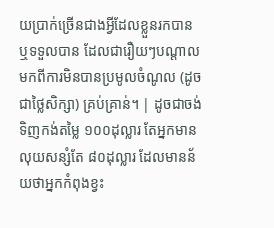យប្រាក់ច្រើនជាងអ្វីដែលខ្លួនរកបាន ឬទទួលបាន ដែលជារឿយៗបណ្តាលមកពីការមិនបានប្រមូលចំណូល (ដូចជាថ្លៃសិក្សា) គ្រប់គ្រាន់។ | ដូចជាចង់ទិញកង់តម្លៃ ១០០ដុល្លារ តែអ្នកមានលុយសន្សំតែ ៨០ដុល្លារ ដែលមានន័យថាអ្នកកំពុងខ្វះ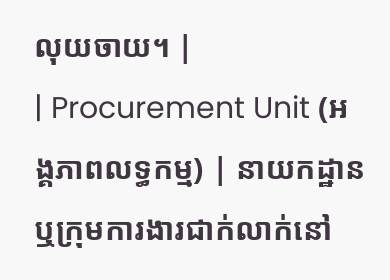លុយចាយ។ |
| Procurement Unit (អង្គភាពលទ្ធកម្ម) | នាយកដ្ឋាន ឬក្រុមការងារជាក់លាក់នៅ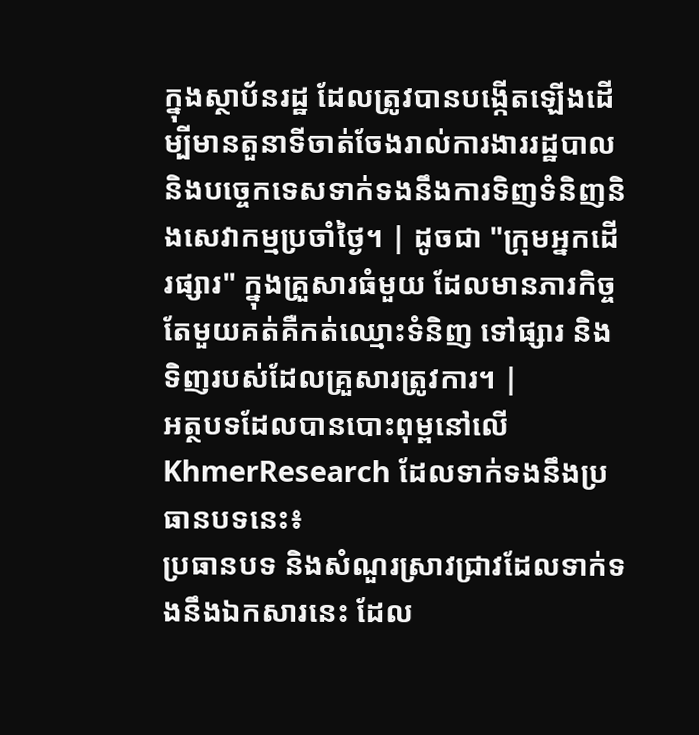ក្នុងស្ថាប័នរដ្ឋ ដែលត្រូវបានបង្កើតឡើងដើម្បីមានតួនាទីចាត់ចែងរាល់ការងាររដ្ឋបាលនិងបច្ចេកទេសទាក់ទងនឹងការទិញទំនិញនិងសេវាកម្មប្រចាំថ្ងៃ។ | ដូចជា "ក្រុមអ្នកដើរផ្សារ" ក្នុងគ្រួសារធំមួយ ដែលមានភារកិច្ចតែមួយគត់គឺកត់ឈ្មោះទំនិញ ទៅផ្សារ និងទិញរបស់ដែលគ្រួសារត្រូវការ។ |
អត្ថបទដែលបានបោះពុម្ពនៅលើ KhmerResearch ដែលទាក់ទងនឹងប្រធានបទនេះ៖
ប្រធានបទ និងសំណួរស្រាវជ្រាវដែលទាក់ទងនឹងឯកសារនេះ ដែល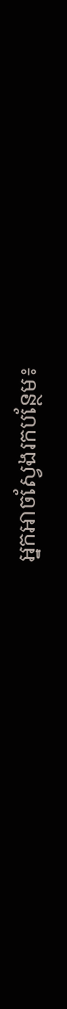អ្នកអាចស្វែងរកបន្ថែម៖